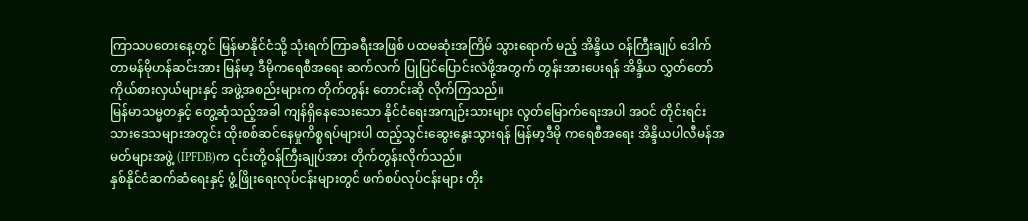ကြာသပတေးနေ့တွင် မြန်မာနိုင်ငံသို့ သုံးရက်ကြာခရီးအဖြစ် ပထမဆုံးအကြိမ် သွားရောက် မည့် အိန္ဒိယ ဝန်ကြီးချုပ် ဒေါက်တာမန်မိုဟန်ဆင်းအား မြန်မာ့ ဒီမိုကရေစီအရေး ဆက်လက် ပြုပြင်ပြောင်းလဲဖို့အတွက် တွန်းအားပေးရန် အိန္ဒိယ လွှတ်တော်ကိုယ်စားလှယ်များနှင့် အဖွဲ့အစည်းများက တိုက်တွန်း တောင်းဆို လိုက်ကြသည်။
မြန်မာသမ္မတနှင့် တွေ့ဆုံသည့်အခါ ကျန်ရှိနေသေးသော နိုင်ငံရေးအကျဉ်းသားများ လွတ်မြောက်ရေးအပါ အဝင် တိုင်းရင်းသားဒေသများအတွင်း ထိုးစစ်ဆင်နေမှုကိစ္စရပ်များပါ ထည့်သွင်းဆွေးနွေးသွားရန် မြန်မာ့ဒီမို ကရေစီအရေး အိန္ဒိယပါလီမန်အမတ်များအဖွဲ့ (IPFDB)က ၎င်းတို့ဝန်ကြီးချုပ်အား တိုက်တွန်းလိုက်သည်။
နှစ်နိုင်ငံဆက်ဆံရေးနှင့် ဖွံ့ဖြိုးရေးလုပ်ငန်းများတွင် ဖက်စပ်လုပ်ငန်းများ တိုး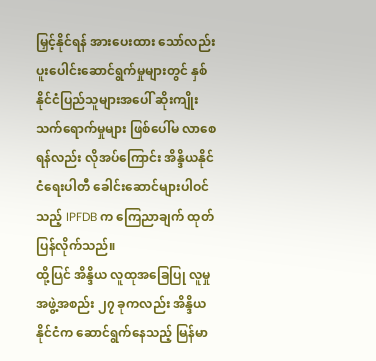မြှင့်နိုင်ရန် အားပေးထား သော်လည်း ပူးပေါင်းဆောင်ရွက်မှုများတွင် နှစ်နိုင်ငံပြည်သူများအပေါ် ဆိုးကျိုးသက်ရောက်မှုများ ဖြစ်ပေါ်မ လာစေရန်လည်း လိုအပ်ကြောင်း အိန္ဒိယနိုင်ငံရေးပါတီ ခေါင်းဆောင်များပါဝင်သည့် IPFDB က ကြေညာချက် ထုတ်ပြန်လိုက်သည်။
ထို့ပြင် အိန္ဒိယ လူထုအခြေပြု လူမှုအဖွဲ့အစည်း ၂၇ ခုကလည်း အိန္ဒိယနိုင်ငံက ဆောင်ရွက်နေသည့် မြန်မာ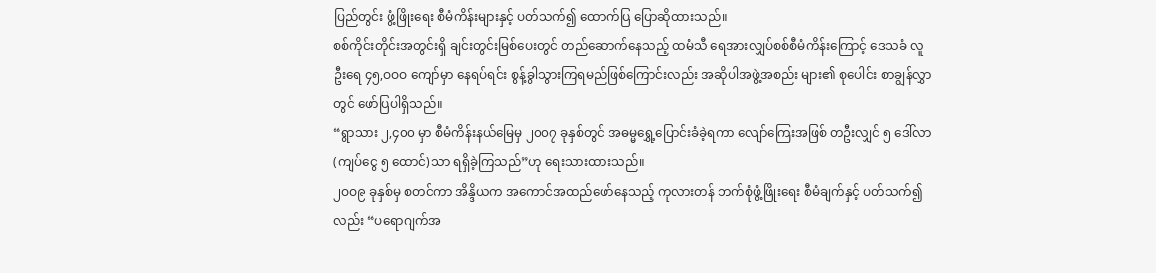ပြည်တွင်း ဖွံ့ဖြိုးရေး စီမံကိန်းများနှင့် ပတ်သက်၍ ထောက်ပြ ပြောဆိုထားသည်။
စစ်ကိုင်းတိုင်းအတွင်းရှိ ချင်းတွင်းမြစ်ပေးတွင် တည်ဆောက်နေသည့် ထမံသီ ရေအားလျှပ်စစ်စီမံကိန်းကြောင့် ဒေသခံ လူဦးရေ ၄၅,ဝဝဝ ကျော်မှာ နေရပ်ရင်း စွန့်ခွါသွားကြရမည်ဖြစ်ကြောင်းလည်း အဆိုပါအဖွဲ့အစည်း များ၏ စုပေါင်း စာချွန်လွှာတွင် ဖော်ပြပါရှိသည်။
“ရွာသား ၂,၄၀၀ မှာ စီမံကိန်းနယ်မြေမှ ၂၀၀၇ ခုနှစ်တွင် အဓမ္မရွှေ့ပြောင်းခံခဲ့ရကာ လျော်ကြေးအဖြစ် တဦးလျှင် ၅ ဒေါ်လာ (ကျပ်ငွေ ၅ ထောင်)သာ ရရှိခဲ့ကြသည်”ဟု ရေးသားထားသည်။
၂ဝဝ၉ ခုနှစ်မှ စတင်ကာ အိန္ဒိယက အကောင်အထည်ဖော်နေသည့် ကုလားတန် ဘက်စုံဖွံ့ဖြိုးရေး စီမံချက်နှင့် ပတ်သက်၍လည်း “ပရောဂျက်အ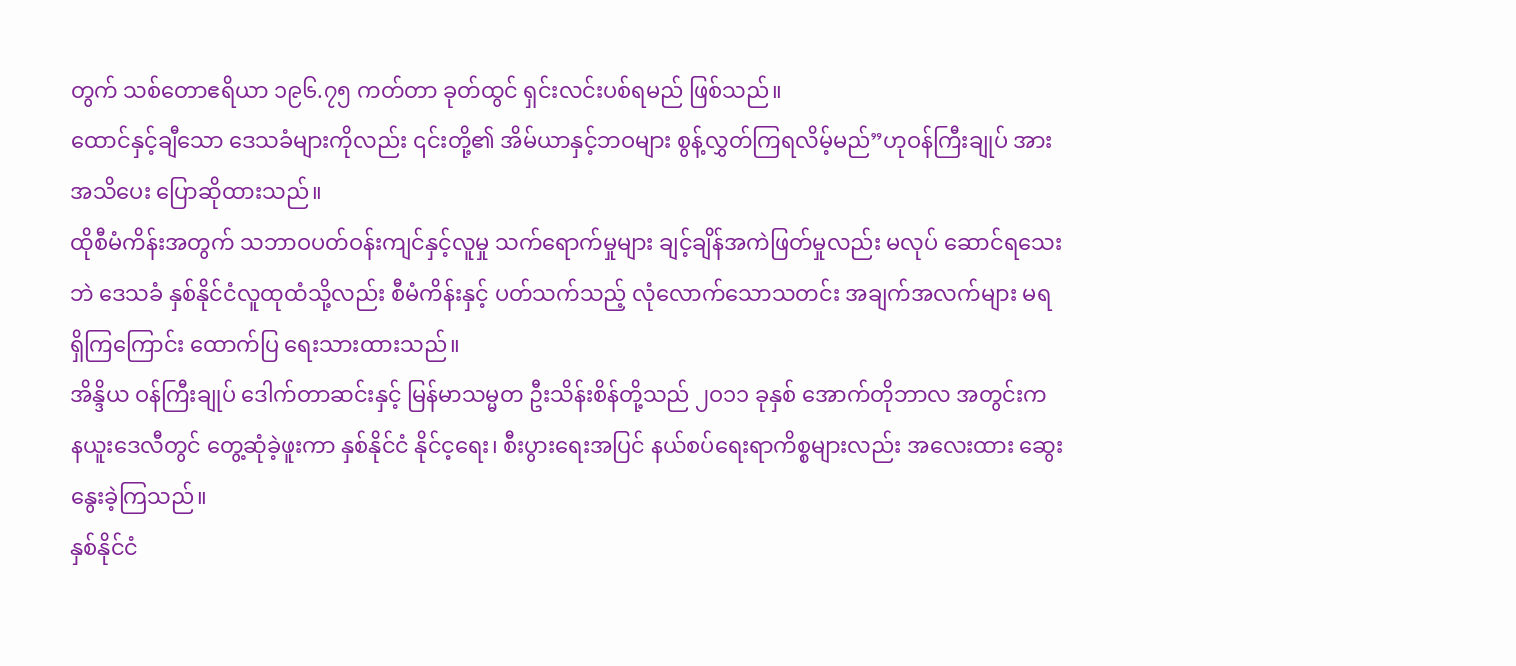တွက် သစ်တောဧရိယာ ၁၉၆.၇၅ ကတ်တာ ခုတ်ထွင် ရှင်းလင်းပစ်ရမည် ဖြစ်သည်။
ထောင်နှင့်ချီသော ဒေသခံများကိုလည်း ၎င်းတို့၏ အိမ်ယာနှင့်ဘဝများ စွန့်လွှတ်ကြရလိမ့်မည်”ဟုဝန်ကြီးချုပ် အား အသိပေး ပြောဆိုထားသည်။
ထိုစီမံကိန်းအတွက် သဘာဝပတ်ဝန်းကျင်နှင့်လူမှု သက်ရောက်မှုများ ချင့်ချိန်အကဲဖြတ်မှုလည်း မလုပ် ဆောင်ရသေး ဘဲ ဒေသခံ နှစ်နိုင်ငံလူထုထံသို့လည်း စီမံကိန်းနှင့် ပတ်သက်သည့် လုံလောက်သောသတင်း အချက်အလက်များ မရရှိကြကြောင်း ထောက်ပြ ရေးသားထားသည်။
အိန္ဒိယ ဝန်ကြီးချုပ် ဒေါက်တာဆင်းနှင့် မြန်မာသမ္မတ ဦးသိန်းစိန်တို့သည် ၂ဝ၁၁ ခုနှစ် အောက်တိုဘာလ အတွင်းက နယူးဒေလီတွင် တွေ့ဆုံခဲ့ဖူးကာ နှစ်နိုင်ငံ နိုင်င့ရေး၊ စီးပွားရေးအပြင် နယ်စပ်ရေးရာကိစ္စများလည်း အလေးထား ဆွေးနွေးခဲ့ကြသည်။
နှစ်နိုင်ငံ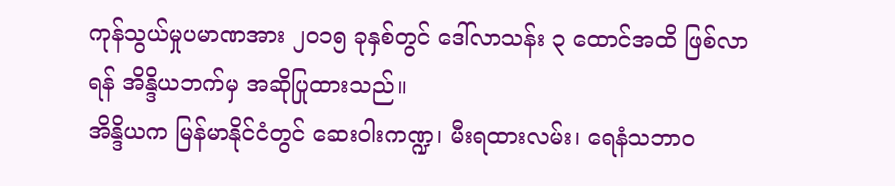ကုန်သွယ်မှုပမာဏအား ၂ဝ၁၅ ခုနှစ်တွင် ဒေါ်လာသန်း ၃ ထောင်အထိ ဖြစ်လာရန် အိန္ဒိယဘက်မှ အဆိုပြုထားသည်။
အိန္ဒိယက မြန်မာနိုင်ငံတွင် ဆေးဝါးကဏ္ဍ၊ မီးရထားလမ်း၊ ရေနံသဘာဝ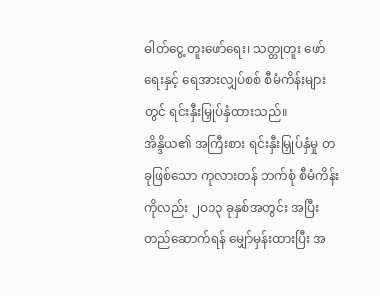ဓါတ်ငွေ့ တူးဖော်ရေး၊ သတ္တုတူး ဖော်ရေးနှင့် ရေအားလျှပ်စစ် စီမံကိန်းများတွင် ရင်းနှီးမြှုပ်နှံထားသည်။
အိန္ဒိယ၏ အကြီးစား ရင်းနှီးမြှုပ်နှံမှု တခုဖြစ်သော ကုလားတန် ဘက်စုံ စီမံကိန်းကိုလည်း ၂ဝ၁၃ ခုနှစ်အတွင်း အပြီး တည်ဆောက်ရန် မျှော်မှန်းထားပြီး အ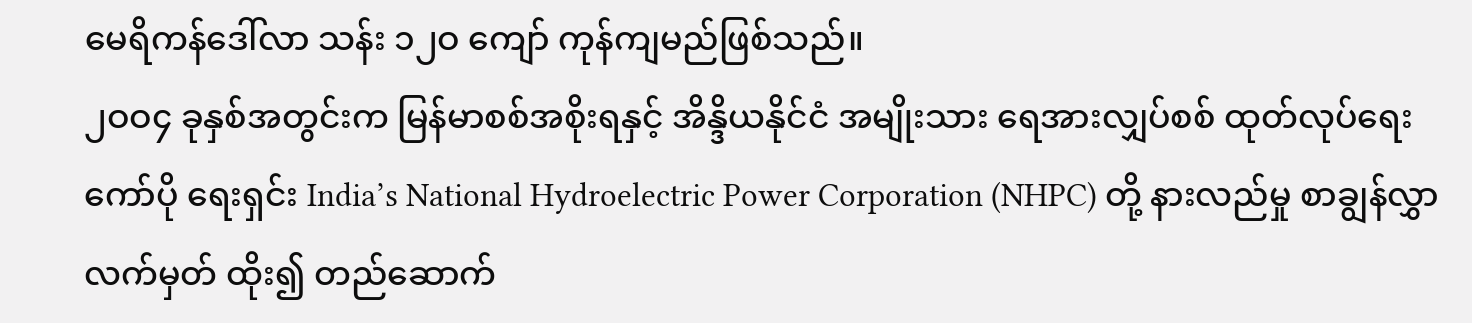မေရိကန်ဒေါ်လာ သန်း ၁၂ဝ ကျော် ကုန်ကျမည်ဖြစ်သည်။
၂ဝဝ၄ ခုနှစ်အတွင်းက မြန်မာစစ်အစိုးရနှင့် အိန္ဒိယနိုင်ငံ အမျိုးသား ရေအားလျှပ်စစ် ထုတ်လုပ်ရေး ကော်ပို ရေးရှင်း India’s National Hydroelectric Power Corporation (NHPC) တို့ နားလည်မှု စာချွန်လွှာလက်မှတ် ထိုး၍ တည်ဆောက်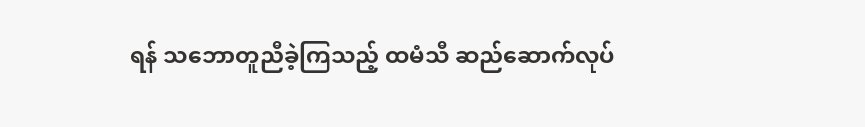ရန် သဘောတူညီခဲ့ကြသည့် ထမံသီ ဆည်ဆောက်လုပ်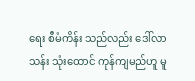ရေး စီမံကိန်း သည်လည်း ဒေါ်လာသန်း သုံးထောင် ကုန်ကျမည်ဟူ မူ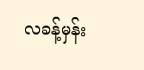လခန့်မှန်း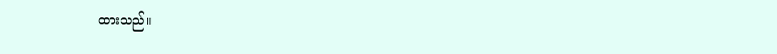ထားသည်။